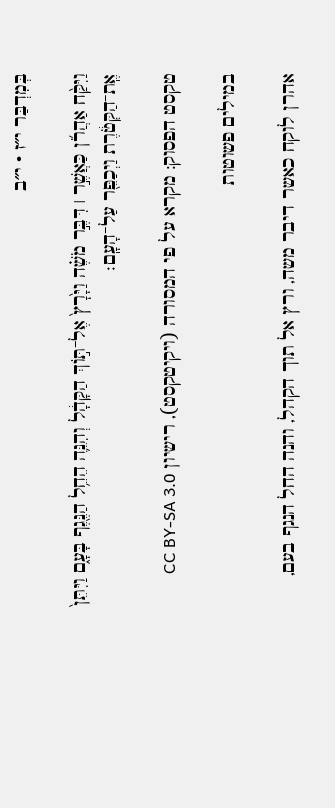בְּמִדְבַּר י״ז · י״ב

וַיִּקַּ֨ח אַהֲרֹ֜ן כַּאֲשֶׁ֣ר ׀ דִּבֶּ֣ר מֹשֶׁ֗ה וַיָּ֙רׇץ֙ אֶל־תּ֣וֹךְ הַקָּהָ֔ל וְהִנֵּ֛ה הֵחֵ֥ל הַנֶּ֖גֶף בָּעָ֑ם וַיִּתֵּן֙ אֶֽת־הַקְּטֹ֔רֶת וַיְכַפֵּ֖ר עַל־הָעָֽם׃

טקסט הפסוק: מקרא על פי המסורה (ויקיטקסט), רישיון CC BY-SA 3.0

במילים פשוטות

אהרן לוקח כאשר דיבר משה, ורץ אל תוך הקהל, והנה החל הנגף בעם,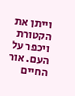וייתן את הקטורת ויכפר על העם. אור החיים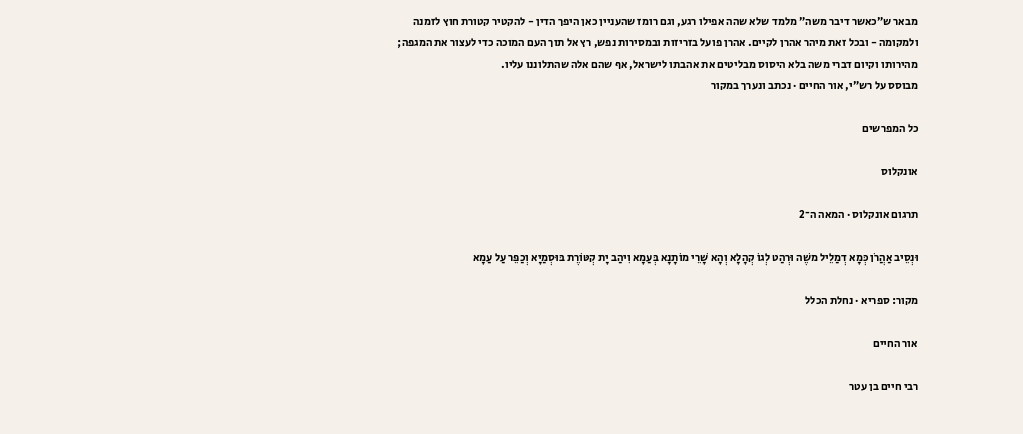מבאר ש״כאשר דיבר משה״ מלמד שלא שהה אפילו רגע, וגם רומז שהעניין כאן היפך הדין - להקטיר קטורת חוץ לזמנה ולמקומה - ובכל זאת מיהר אהרן לקיים. אהרן פועל בזריזות ובמסירות נפש, רץ אל תוך העם המוכה כדי לעצור את המגפה; מהירותו וקיום דברי משה בלא היסוס מבליטים את אהבתו לישראל, אף שהם אלה שהתלוננו עליו.
מבוסס על רש״י, אור החיים · נכתב ונערך במקור

כל המפרשים

אונקלוס

תרגום אונקלוס · המאה ה־2

וּנְסֵיב אַהֲרֹן כְּמָא דְמַלֵיל משֶׁה וּרְהַט לְגוֹ קְהָלָא וְהָא שָׁרֵי מוֹתָנָא בְּעַמָא וִיהַב יָת קְטּוֹרֶת בּוּסְמַיָא וְכַפֵּר עַל עַמָא

מקור: ספריא · נחלת הכלל

אור החיים

רבי חיים בן עטר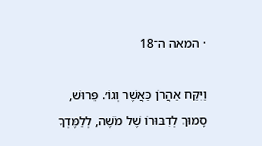· המאה ה־18

וַיִּקַּח אַהֲרֹן כַּאֲשֶׁר וְגוֹ׳. פֵּרוּשׁ, סָמוּךְ לְדִבּוּרוֹ שֶׁל מֹשֶׁה, לְלַמֶּדְךָ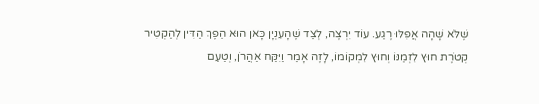שֶׁלֹּא שָׁהָה אֲפִלּוּ רֶגַע. עוֹד יִרְצֶה, לְצַד שֶׁהָעִנְיָן כָּאן הוּא הֵפֶךְ הַדִּין לְהַקְטִיר קְטֹרֶת חוּץ לִזְמַנּוֹ וְחוּץ לִמְקוֹמוֹ, לָזֶה אָמַר וַיִּקַּח אַהֲרֹן, וְטַעַם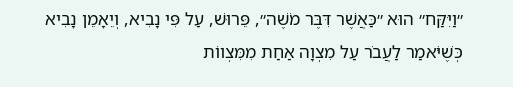״וַיִּקַּח״ הוּא ״כַּאֲשֶׁר דִּבֶּר מֹשֶׁה״, פֵּרוּשׁ, עַל פִּי נָבִיא, וְיֵאָמֵן נָבִיא כְּשֶׁיֹּאמַר לַעֲבֹר עַל מִצְוָה אַחַת מִמִּצְווֹת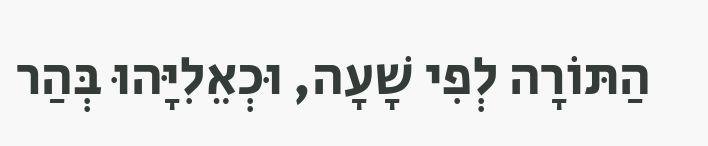הַתּוֹרָה לְפִי שָׁעָה, וּכְאֵלִיָּהוּ בְּהַר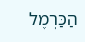הַכַּרְמֶל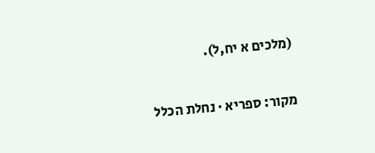(מלכים א יח,ל).

מקור: ספריא · נחלת הכלל